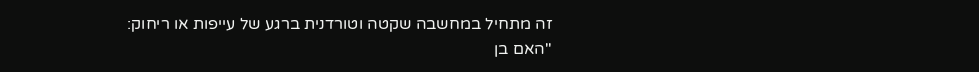זה מתחיל במחשבה שקטה וטורדנית ברגע של עייפות או ריחוק:
"האם בן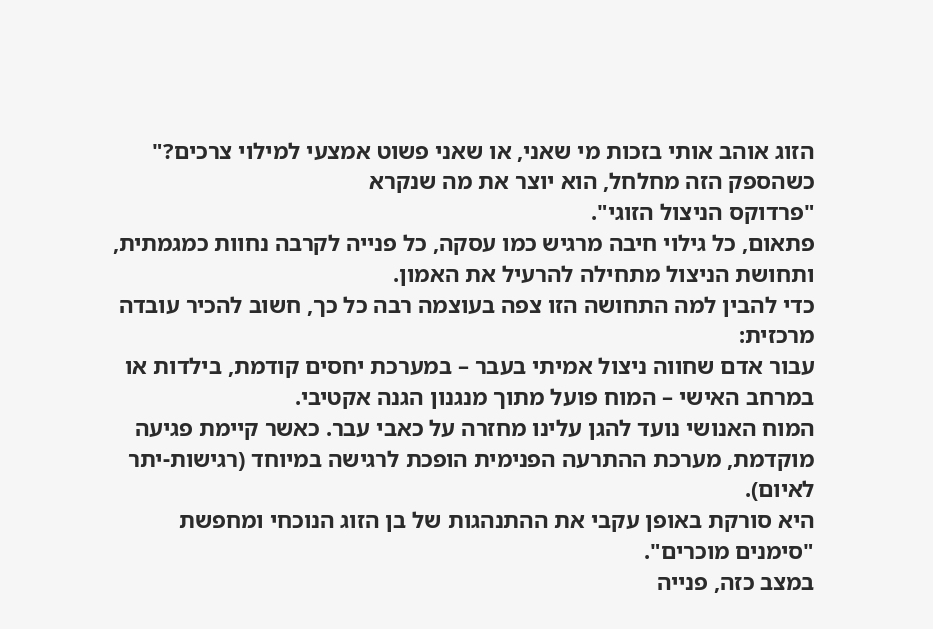הזוג אוהב אותי בזכות מי שאני, או שאני פשוט אמצעי למילוי צרכים?"
כשהספק הזה מחלחל, הוא יוצר את מה שנקרא
"פרדוקס הניצול הזוגי".
פתאום, כל גילוי חיבה מרגיש כמו עסקה, כל פנייה לקרבה נחוות כמגמתית, ותחושת הניצול מתחילה להרעיל את האמון.
כדי להבין למה התחושה הזו צפה בעוצמה רבה כל כך, חשוב להכיר עובדה מרכזית:
עבור אדם שחווה ניצול אמיתי בעבר – במערכת יחסים קודמת, בילדות או במרחב האישי – המוח פועל מתוך מנגנון הגנה אקטיבי.
המוח האנושי נועד להגן עלינו מחזרה על כאבי עבר. כאשר קיימת פגיעה מוקדמת, מערכת ההתרעה הפנימית הופכת לרגישה במיוחד (רגישות-יתר לאיום).
היא סורקת באופן עקבי את ההתנהגות של בן הזוג הנוכחי ומחפשת "סימנים מוכרים".
במצב כזה, פנייה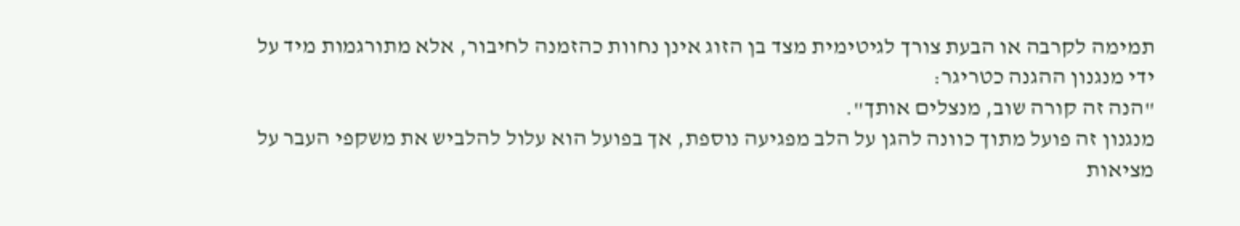תמימה לקרבה או הבעת צורך לגיטימית מצד בן הזוג אינן נחוות כהזמנה לחיבור, אלא מתורגמות מיד על ידי מנגנון ההגנה כטריגר:
"הנה זה קורה שוב, מנצלים אותך".
מנגנון זה פועל מתוך כוונה להגן על הלב מפגיעה נוספת, אך בפועל הוא עלול להלביש את משקפי העבר על מציאות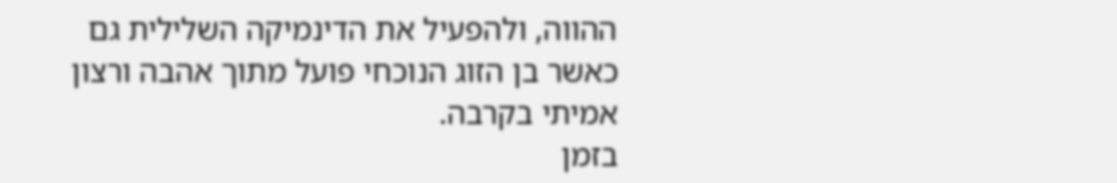ההווה, ולהפעיל את הדינמיקה השלילית גם כאשר בן הזוג הנוכחי פועל מתוך אהבה ורצון אמיתי בקרבה.
בזמן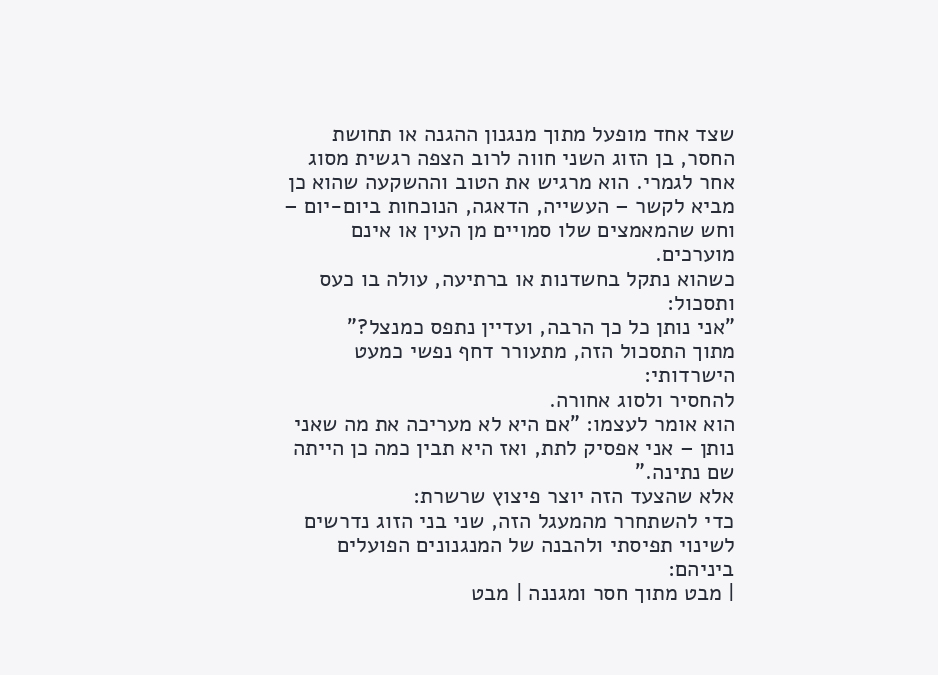שצד אחד מופעל מתוך מנגנון ההגנה או תחושת החסר, בן הזוג השני חווה לרוב הצפה רגשית מסוג אחר לגמרי. הוא מרגיש את הטוב וההשקעה שהוא כן מביא לקשר – העשייה, הדאגה, הנוכחות ביום-יום – וחש שהמאמצים שלו סמויים מן העין או אינם מוערכים.
כשהוא נתקל בחשדנות או ברתיעה, עולה בו כעס ותסכול:
"אני נותן כל כך הרבה, ועדיין נתפס כמנצל?"
מתוך התסכול הזה, מתעורר דחף נפשי כמעט הישרדותי:
להחסיר ולסוג אחורה.
הוא אומר לעצמו: "אם היא לא מעריכה את מה שאני נותן – אני אפסיק לתת, ואז היא תבין כמה כן הייתה שם נתינה."
אלא שהצעד הזה יוצר פיצוץ שרשרת:
כדי להשתחרר מהמעגל הזה, שני בני הזוג נדרשים לשינוי תפיסתי ולהבנה של המנגנונים הפועלים ביניהם:
| מבט מתוך חסר ומגננה | מבט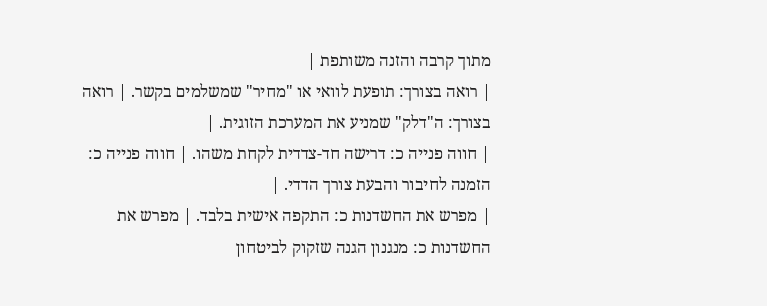מתוך קרבה והזנה משותפת |
| רואה בצורך: תופעת לוואי או "מחיר" שמשלמים בקשר. | רואה בצורך: ה"דלק" שמניע את המערכת הזוגית. |
| חווה פנייה כ: דרישה חד-צדדית לקחת משהו. | חווה פנייה כ: הזמנה לחיבור והבעת צורך הדדי. |
| מפרש את החשדנות כ: התקפה אישית בלבד. | מפרש את החשדנות כ: מנגנון הגנה שזקוק לביטחון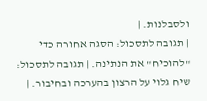ולסבלנות. |
| תגובה לתסכול: הסגה אחורה כדי "להוכיח" את הנתינה. | תגובה לתסכול: שיח גלוי על הרצון בהערכה ובחיבור. |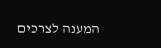המענה לצרכים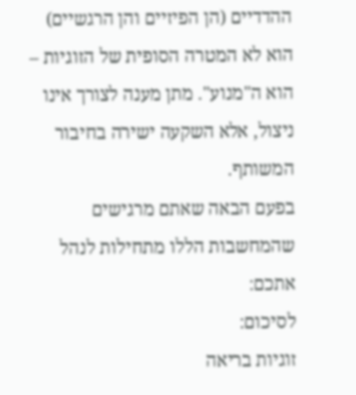ההדדיים (הן הפיזיים והן הרגשיים) הוא לא המטרה הסופית של הזוגיות – הוא ה"מנוע". מתן מענה לצורך אינו ניצול, אלא השקעה ישירה בחיבור המשותף.
בפעם הבאה שאתם מרגישים שהמחשבות הללו מתחילות לנהל אתכם:
לסיכום:
זוגיות בריאה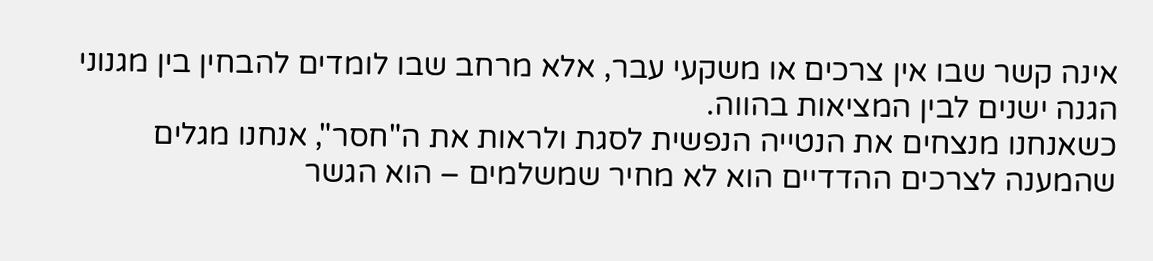אינה קשר שבו אין צרכים או משקעי עבר, אלא מרחב שבו לומדים להבחין בין מגנוני הגנה ישנים לבין המציאות בהווה.
כשאנחנו מנצחים את הנטייה הנפשית לסגת ולראות את ה"חסר", אנחנו מגלים שהמענה לצרכים ההדדיים הוא לא מחיר שמשלמים – הוא הגשר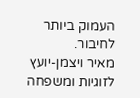העמוק ביותר לחיבור.
מאיר ויצמן-יועץ לזוגיות ומשפחה